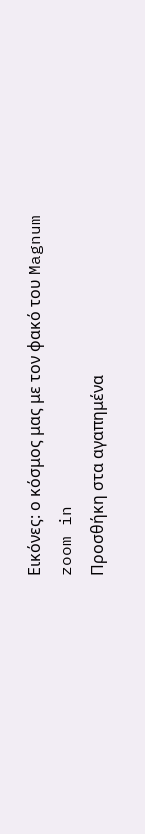Εικόνες: ο κόσμος μας με τον φακό του Magnum
zoom in
Προσθήκη στα αγαπημένα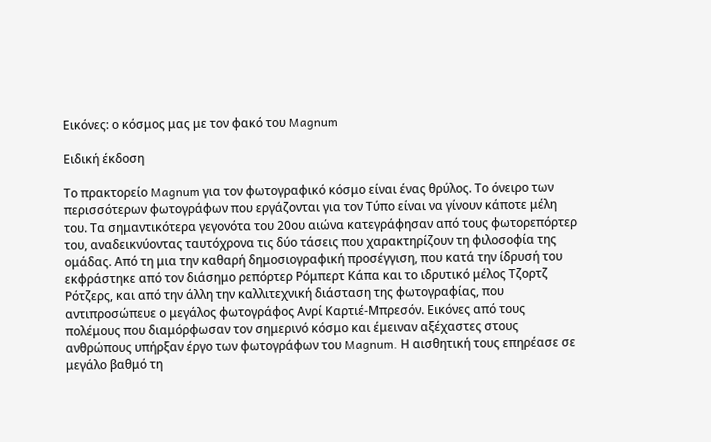Εικόνες: ο κόσμος μας με τον φακό του Magnum

Ειδική έκδοση

Το πρακτορείο Magnum για τον φωτογραφικό κόσμο είναι ένας θρύλος. Το όνειρο των περισσότερων φωτογράφων που εργάζονται για τον Τύπο είναι να γίνουν κάποτε μέλη του. Τα σημαντικότερα γεγονότα του 20ου αιώνα κατεγράφησαν από τους φωτορεπόρτερ του, αναδεικνύοντας ταυτόχρονα τις δύο τάσεις που χαρακτηρίζουν τη φιλοσοφία της ομάδας. Από τη μια την καθαρή δημοσιογραφική προσέγγιση, που κατά την ίδρυσή του εκφράστηκε από τον διάσημο ρεπόρτερ Ρόμπερτ Κάπα και το ιδρυτικό μέλος Τζορτζ Ρότζερς, και από την άλλη την καλλιτεχνική διάσταση της φωτογραφίας, που αντιπροσώπευε ο μεγάλος φωτογράφος Ανρί Καρτιέ-Μπρεσόν. Εικόνες από τους πολέμους που διαμόρφωσαν τον σημερινό κόσμο και έμειναν αξέχαστες στους ανθρώπους υπήρξαν έργο των φωτογράφων του Magnum. Η αισθητική τους επηρέασε σε μεγάλο βαθμό τη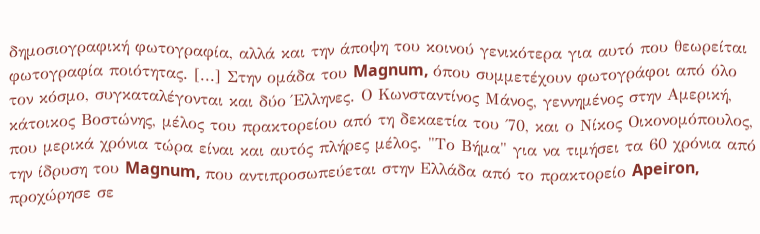δημοσιογραφική φωτογραφία, αλλά και την άποψη του κοινού γενικότερα για αυτό που θεωρείται φωτογραφία ποιότητας. [...] Στην ομάδα του Magnum, όπου συμμετέχουν φωτογράφοι από όλο τον κόσμο, συγκαταλέγονται και δύο Έλληνες. Ο Κωνσταντίνος Μάνος, γεννημένος στην Αμερική, κάτοικος Βοστώνης, μέλος του πρακτορείου από τη δεκαετία του ΄70, και ο Νίκος Οικονομόπουλος, που μερικά χρόνια τώρα είναι και αυτός πλήρες μέλος. "Το Βήμα" για να τιμήσει τα 60 χρόνια από την ίδρυση του Magnum, που αντιπροσωπεύεται στην Ελλάδα από το πρακτορείο Apeiron, προχώρησε σε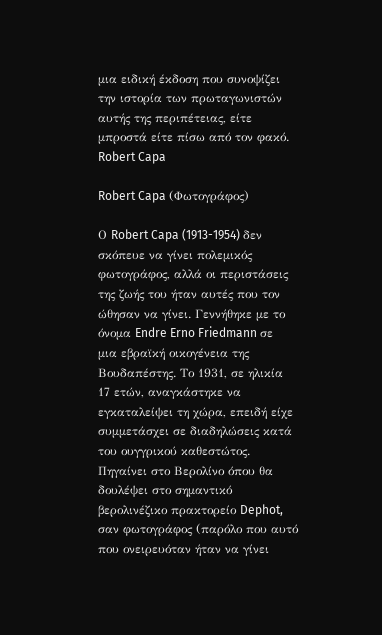μια ειδική έκδοση που συνοψίζει την ιστορία των πρωταγωνιστών αυτής της περιπέτειας, είτε μπροστά είτε πίσω από τον φακό.
Robert Capa

Robert Capa (Φωτογράφος)

Ο Robert Capa (1913-1954) δεν σκόπευε να γίνει πολεμικός φωτογράφος, αλλά οι περιστάσεις της ζωής του ήταν αυτές που τον ώθησαν να γίνει. Γεννήθηκε με το όνομα Endre Erno Friedmann σε μια εβραϊκή οικογένεια της Βουδαπέστης. Το 1931, σε ηλικία 17 ετών, αναγκάστηκε να εγκαταλείψει τη χώρα, επειδή είχε συμμετάσχει σε διαδηλώσεις κατά του ουγγρικού καθεστώτος. Πηγαίνει στο Βερολίνο όπου θα δουλέψει στο σημαντικό βερολινέζικο πρακτορείο Dephot, σαν φωτογράφος (παρόλο που αυτό που ονειρευόταν ήταν να γίνει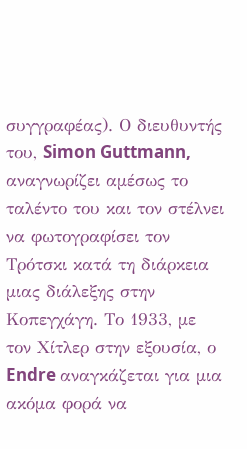συγγραφέας). Ο διευθυντής του, Simon Guttmann, αναγνωρίζει αμέσως το ταλέντο του και τον στέλνει να φωτογραφίσει τον Τρότσκι κατά τη διάρκεια μιας διάλεξης στην Κοπεγχάγη. Το 1933, με τον Χίτλερ στην εξουσία, ο Endre αναγκάζεται για μια ακόμα φορά να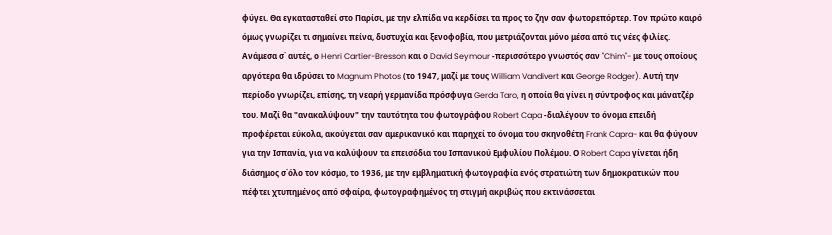φύγει. Θα εγκατασταθεί στο Παρίσι, με την ελπίδα να κερδίσει τα προς το ζην σαν φωτορεπόρτερ. Τον πρώτο καιρό όμως γνωρίζει τι σημαίνει πείνα, δυστυχία και ξενοφοβία, που μετριάζονται μόνο μέσα από τις νέες φιλίες. Ανάμεσα σ΄ αυτές, ο Henri Cartier-Bresson και ο David Seymour -περισσότερο γνωστός σαν "Chim"- με τους οποίους αργότερα θα ιδρύσει το Magnum Photos (το 1947, μαζί με τους William Vandivert και George Rodger). Αυτή την περίοδο γνωρίζει, επίσης, τη νεαρή γερμανίδα πρόσφυγα Gerda Taro, η οποία θα γίνει η σύντροφος και μάνατζέρ του. Μαζί θα "ανακαλύψουν" την ταυτότητα του φωτογράφου Robert Capa -διαλέγουν το όνομα επειδή προφέρεται εύκολα, ακούγεται σαν αμερικανικό και παρηχεί το όνομα του σκηνοθέτη Frank Capra- και θα φύγουν για την Ισπανία, για να καλύψουν τα επεισόδια του Ισπανικού Εμφυλίου Πολέμου. Ο Robert Capa γίνεται ήδη διάσημος σ΄όλο τον κόσμο, το 1936, με την εμβληματική φωτογραφία ενός στρατιώτη των δημοκρατικών που πέφτει χτυπημένος από σφαίρα, φωτογραφημένος τη στιγμή ακριβώς που εκτινάσσεται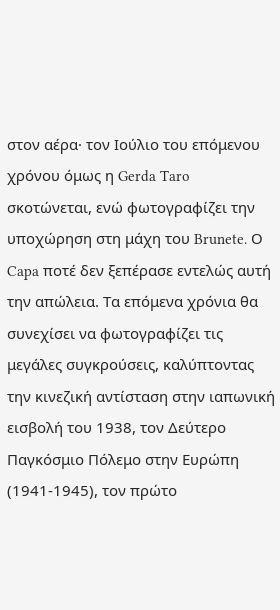στον αέρα· τον Ιούλιο του επόμενου χρόνου όμως η Gerda Taro σκοτώνεται, ενώ φωτογραφίζει την υποχώρηση στη μάχη του Brunete. Ο Capa ποτέ δεν ξεπέρασε εντελώς αυτή την απώλεια. Τα επόμενα χρόνια θα συνεχίσει να φωτογραφίζει τις μεγάλες συγκρούσεις, καλύπτοντας την κινεζική αντίσταση στην ιαπωνική εισβολή του 1938, τον Δεύτερο Παγκόσμιο Πόλεμο στην Ευρώπη (1941-1945), τον πρώτο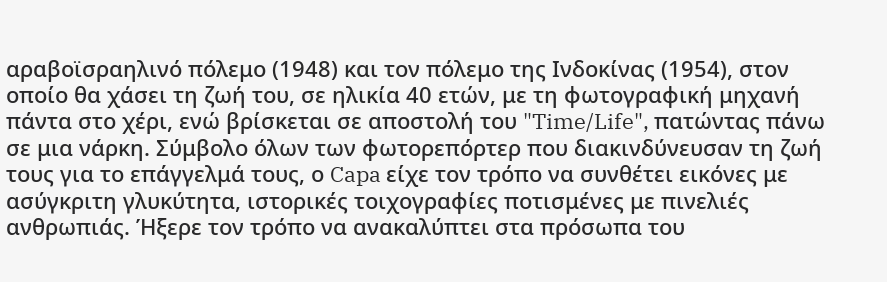αραβοϊσραηλινό πόλεμο (1948) και τον πόλεμο της Ινδοκίνας (1954), στον οποίο θα χάσει τη ζωή του, σε ηλικία 40 ετών, με τη φωτογραφική μηχανή πάντα στο χέρι, ενώ βρίσκεται σε αποστολή του "Time/Life", πατώντας πάνω σε μια νάρκη. Σύμβολο όλων των φωτορεπόρτερ που διακινδύνευσαν τη ζωή τους για το επάγγελμά τους, ο Capa είχε τον τρόπο να συνθέτει εικόνες με ασύγκριτη γλυκύτητα, ιστορικές τοιχογραφίες ποτισμένες με πινελιές ανθρωπιάς. Ήξερε τον τρόπο να ανακαλύπτει στα πρόσωπα του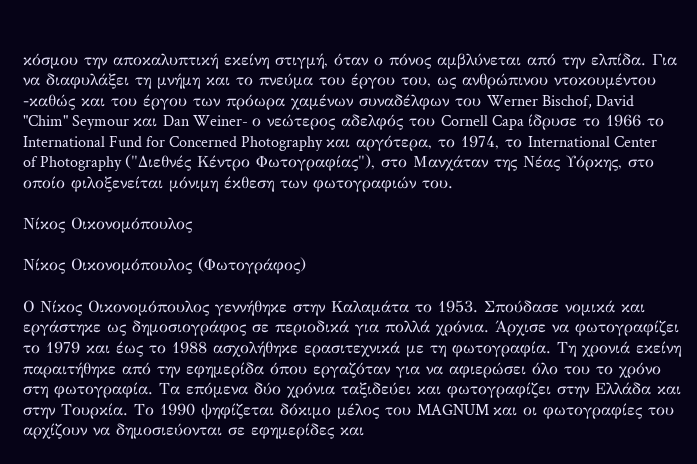κόσμου την αποκαλυπτική εκείνη στιγμή, όταν ο πόνος αμβλύνεται από την ελπίδα. Για να διαφυλάξει τη μνήμη και το πνεύμα του έργου του, ως ανθρώπινου ντοκουμέντου -καθώς και του έργου των πρόωρα χαμένων συναδέλφων του Werner Bischof, David "Chim" Seymour και Dan Weiner- ο νεώτερος αδελφός του Cornell Capa ίδρυσε το 1966 το International Fund for Concerned Photography και αργότερα, το 1974, το International Center of Photography ("Διεθνές Κέντρο Φωτογραφίας"), στο Μανχάταν της Νέας Υόρκης, στο οποίο φιλοξενείται μόνιμη έκθεση των φωτογραφιών του.

Νίκος Οικονομόπουλος

Νίκος Οικονομόπουλος (Φωτογράφος)

Ο Νίκος Οικονομόπουλος γεννήθηκε στην Καλαμάτα το 1953. Σπούδασε νομικά και εργάστηκε ως δημοσιογράφος σε περιοδικά για πολλά χρόνια. Άρχισε να φωτογραφίζει το 1979 και έως το 1988 ασχολήθηκε ερασιτεχνικά με τη φωτογραφία. Τη χρονιά εκείνη παραιτήθηκε από την εφημερίδα όπου εργαζόταν για να αφιερώσει όλο του το χρόνο στη φωτογραφία. Τα επόμενα δύο χρόνια ταξιδεύει και φωτογραφίζει στην Ελλάδα και στην Τουρκία. Το 1990 ψηφίζεται δόκιμο μέλος του MAGNUM και οι φωτογραφίες του αρχίζουν να δημοσιεύονται σε εφημερίδες και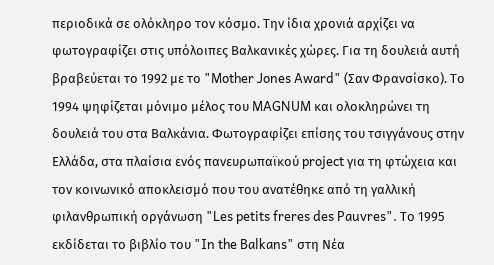περιοδικά σε ολόκληρο τον κόσμο. Την ίδια χρονιά αρχίζει να φωτογραφίζει στις υπόλοιπες Βαλκανικές χώρες. Για τη δουλειά αυτή βραβεύεται το 1992 με το "Mother Jones Award" (Σαν Φρανσίσκο). Το 1994 ψηφίζεται μόνιμο μέλος του MAGNUM και ολοκληρώνει τη δουλειά του στα Βαλκάνια. Φωτογραφίζει επίσης του τσιγγάνους στην Ελλάδα, στα πλαίσια ενός πανευρωπαϊκού project για τη φτώχεια και τον κοινωνικό αποκλεισμό που του ανατέθηκε από τη γαλλική φιλανθρωπική οργάνωση "Les petits freres des Pauvres". Το 1995 εκδίδεται το βιβλίο του "In the Balkans" στη Νέα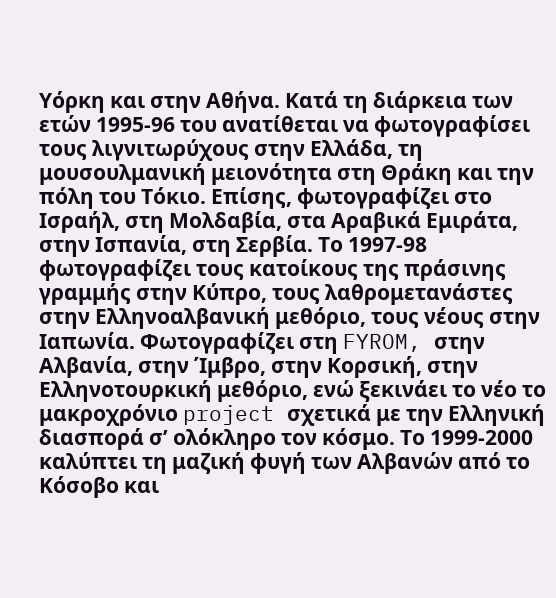Υόρκη και στην Αθήνα. Κατά τη διάρκεια των ετών 1995-96 του ανατίθεται να φωτογραφίσει τους λιγνιτωρύχους στην Ελλάδα, τη μουσουλμανική μειονότητα στη Θράκη και την πόλη του Τόκιο. Επίσης, φωτογραφίζει στο Ισραήλ, στη Μολδαβία, στα Αραβικά Εμιράτα, στην Ισπανία, στη Σερβία. Το 1997-98 φωτογραφίζει τους κατοίκους της πράσινης γραμμής στην Κύπρο, τους λαθρομετανάστες στην Ελληνοαλβανική μεθόριο, τους νέους στην Ιαπωνία. Φωτογραφίζει στη FYROM, στην Αλβανία, στην Ίμβρο, στην Κορσική, στην Ελληνοτουρκική μεθόριο, ενώ ξεκινάει το νέο το μακροχρόνιο project σχετικά με την Ελληνική διασπορά σʼ ολόκληρο τον κόσμο. Το 1999-2000 καλύπτει τη μαζική φυγή των Αλβανών από το Κόσοβο και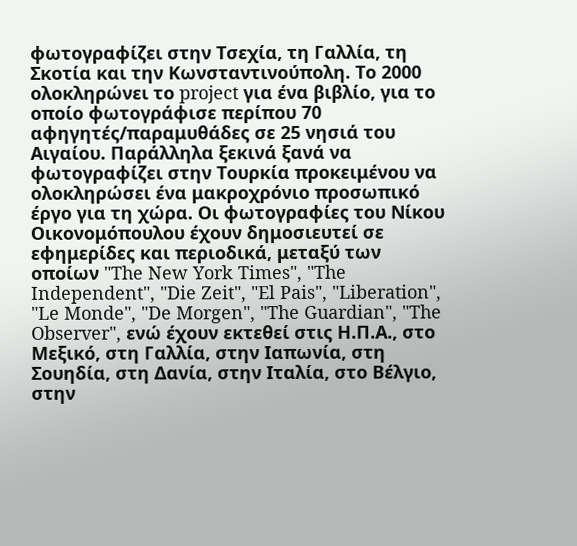φωτογραφίζει στην Τσεχία, τη Γαλλία, τη Σκοτία και την Κωνσταντινούπολη. Το 2000 ολοκληρώνει το project για ένα βιβλίο, για το οποίο φωτογράφισε περίπου 70 αφηγητές/παραμυθάδες σε 25 νησιά του Αιγαίου. Παράλληλα ξεκινά ξανά να φωτογραφίζει στην Τουρκία προκειμένου να ολοκληρώσει ένα μακροχρόνιο προσωπικό έργο για τη χώρα. Οι φωτογραφίες του Νίκου Οικονομόπουλου έχουν δημοσιευτεί σε εφημερίδες και περιοδικά, μεταξύ των οποίων "The New York Times", "The Independent", "Die Zeit", "El Pais", "Liberation", "Le Monde", "De Morgen", "The Guardian", "The Observer", ενώ έχουν εκτεθεί στις Η.Π.Α., στο Μεξικό, στη Γαλλία, στην Ιαπωνία, στη Σουηδία, στη Δανία, στην Ιταλία, στο Βέλγιο, στην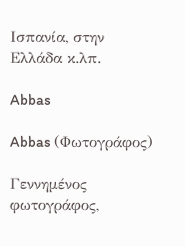Ισπανία, στην Ελλάδα κ.λπ.

Abbas

Abbas (Φωτογράφος)

Γεννημένος φωτογράφος,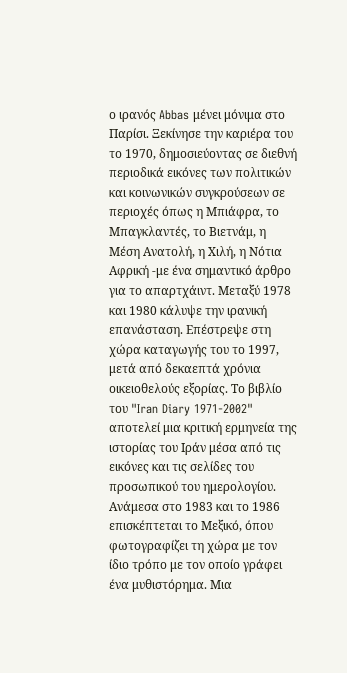ο ιρανός Abbas μένει μόνιμα στο Παρίσι. Ξεκίνησε την καριέρα του το 1970, δημοσιεύοντας σε διεθνή περιοδικά εικόνες των πολιτικών και κοινωνικών συγκρούσεων σε περιοχές όπως η Μπιάφρα, το Μπαγκλαντές, το Βιετνάμ, η Μέση Ανατολή, η Χιλή, η Νότια Αφρική -με ένα σημαντικό άρθρο για το απαρτχάιντ. Μεταξύ 1978 και 1980 κάλυψε την ιρανική επανάσταση. Επέστρεψε στη χώρα καταγωγής του το 1997, μετά από δεκαεπτά χρόνια οικειοθελούς εξορίας. Το βιβλίο του "Iran Diary 1971-2002" αποτελεί μια κριτική ερμηνεία της ιστορίας του Ιράν μέσα από τις εικόνες και τις σελίδες του προσωπικού του ημερολογίου. Ανάμεσα στο 1983 και το 1986 επισκέπτεται το Μεξικό, όπου φωτογραφίζει τη χώρα με τον ίδιο τρόπο με τον οποίο γράφει ένα μυθιστόρημα. Μια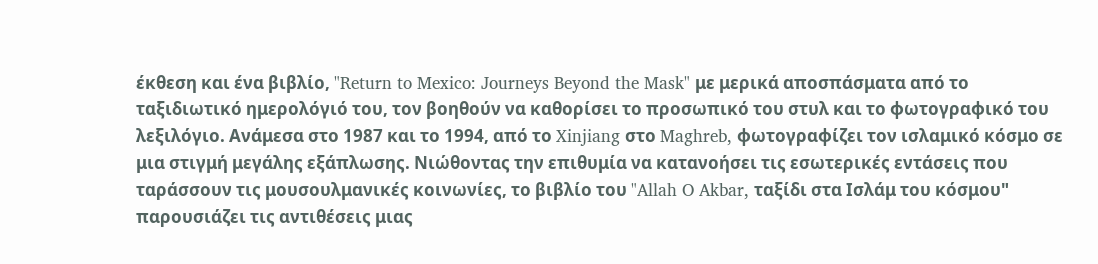έκθεση και ένα βιβλίο, "Return to Mexico: Journeys Beyond the Mask" με μερικά αποσπάσματα από το ταξιδιωτικό ημερολόγιό του, τον βοηθούν να καθορίσει το προσωπικό του στυλ και το φωτογραφικό του λεξιλόγιο. Ανάμεσα στο 1987 και το 1994, από το Xinjiang στο Maghreb, φωτογραφίζει τον ισλαμικό κόσμο σε μια στιγμή μεγάλης εξάπλωσης. Νιώθοντας την επιθυμία να κατανοήσει τις εσωτερικές εντάσεις που ταράσσουν τις μουσουλμανικές κοινωνίες, το βιβλίο του "Allah O Akbar, ταξίδι στα Ισλάμ του κόσμου" παρουσιάζει τις αντιθέσεις μιας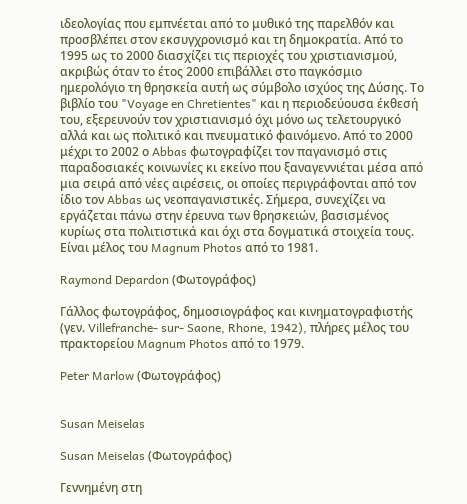ιδεολογίας που εμπνέεται από το μυθικό της παρελθόν και προσβλέπει στον εκσυγχρονισμό και τη δημοκρατία. Από το 1995 ως το 2000 διασχίζει τις περιοχές του χριστιανισμού, ακριβώς όταν το έτος 2000 επιβάλλει στο παγκόσμιο ημερολόγιο τη θρησκεία αυτή ως σύμβολο ισχύος της Δύσης. Το βιβλίο του "Voyage en Chretientes" και η περιοδεύουσα έκθεσή του, εξερευνούν τον χριστιανισμό όχι μόνο ως τελετουργικό αλλά και ως πολιτικό και πνευματικό φαινόμενο. Από το 2000 μέχρι το 2002 ο Abbas φωτογραφίζει τον παγανισμό στις παραδοσιακές κοινωνίες κι εκείνο που ξαναγεννιέται μέσα από μια σειρά από νέες αιρέσεις, οι οποίες περιγράφονται από τον ίδιο τον Abbas ως νεοπαγανιστικές. Σήμερα, συνεχίζει να εργάζεται πάνω στην έρευνα των θρησκειών, βασισμένος κυρίως στα πολιτιστικά και όχι στα δογματικά στοιχεία τους. Είναι μέλος του Magnum Photos από το 1981.

Raymond Depardon (Φωτογράφος)

Γάλλος φωτογράφος, δημοσιογράφος και κινηματογραφιστής (γεν. Villefranche- sur- Saone, Rhone, 1942), πλήρες μέλος του πρακτορείου Magnum Photos από το 1979.

Peter Marlow (Φωτογράφος)


Susan Meiselas

Susan Meiselas (Φωτογράφος)

Γεννημένη στη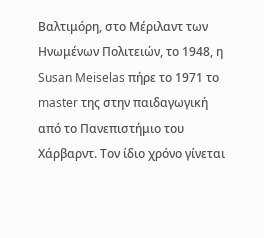Βαλτιμόρη, στο Μέριλαντ των Ηνωμένων Πολιτειών, το 1948, η Susan Meiselas πήρε το 1971 το master της στην παιδαγωγική από το Πανεπιστήμιο του Χάρβαρντ. Τον ίδιο χρόνο γίνεται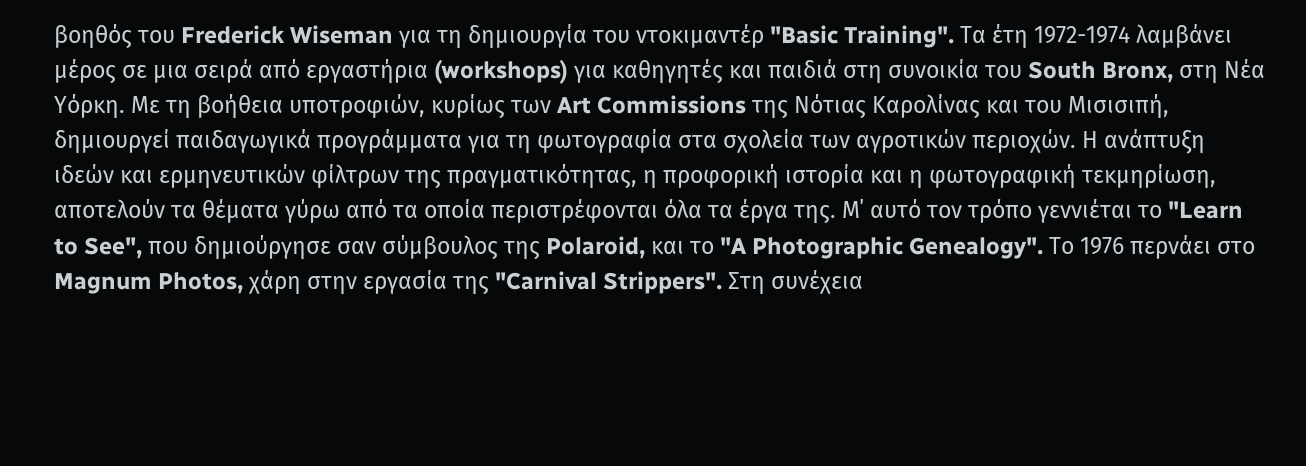βοηθός του Frederick Wiseman για τη δημιουργία του ντοκιμαντέρ "Basic Training". Τα έτη 1972-1974 λαμβάνει μέρος σε μια σειρά από εργαστήρια (workshops) για καθηγητές και παιδιά στη συνοικία του South Bronx, στη Νέα Υόρκη. Με τη βοήθεια υποτροφιών, κυρίως των Art Commissions της Νότιας Καρολίνας και του Μισισιπή, δημιουργεί παιδαγωγικά προγράμματα για τη φωτογραφία στα σχολεία των αγροτικών περιοχών. Η ανάπτυξη ιδεών και ερμηνευτικών φίλτρων της πραγματικότητας, η προφορική ιστορία και η φωτογραφική τεκμηρίωση, αποτελούν τα θέματα γύρω από τα οποία περιστρέφονται όλα τα έργα της. Μ΄ αυτό τον τρόπο γεννιέται το "Learn to See", που δημιούργησε σαν σύμβουλος της Polaroid, και το "A Photographic Genealogy". Το 1976 περνάει στο Magnum Photos, χάρη στην εργασία της "Carnival Strippers". Στη συνέχεια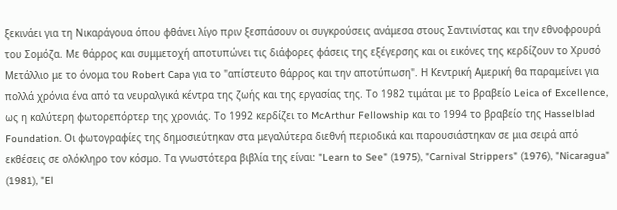ξεκινάει για τη Νικαράγουα όπου φθάνει λίγο πριν ξεσπάσουν οι συγκρούσεις ανάμεσα στους Σαντινίστας και την εθνοφρουρά του Σομόζα. Με θάρρος και συμμετοχή αποτυπώνει τις διάφορες φάσεις της εξέγερσης και οι εικόνες της κερδίζουν το Χρυσό Μετάλλιο με το όνομα του Robert Capa για το "απίστευτο θάρρος και την αποτύπωση". Η Κεντρική Αμερική θα παραμείνει για πολλά χρόνια ένα από τα νευραλγικά κέντρα της ζωής και της εργασίας της. Το 1982 τιμάται με το βραβείο Leica of Excellence, ως η καλύτερη φωτορεπόρτερ της χρονιάς. Το 1992 κερδίζει το McArthur Fellowship και το 1994 το βραβείο της Hasselblad Foundation. Οι φωτογραφίες της δημοσιεύτηκαν στα μεγαλύτερα διεθνή περιοδικά και παρουσιάστηκαν σε μια σειρά από εκθέσεις σε ολόκληρο τον κόσμο. Τα γνωστότερα βιβλία της είναι: "Learn to See" (1975), "Carnival Strippers" (1976), "Nicaragua" (1981), "El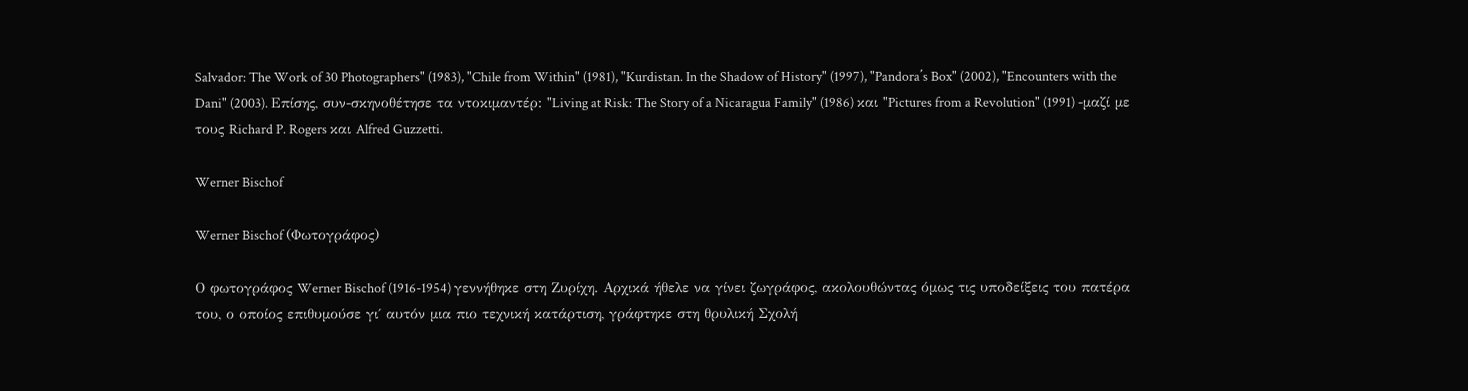Salvador: The Work of 30 Photographers" (1983), "Chile from Within" (1981), "Kurdistan. In the Shadow of History" (1997), "Pandora΄s Box" (2002), "Encounters with the Dani" (2003). Επίσης, συν-σκηνοθέτησε τα ντοκιμαντέρ: "Living at Risk: The Story of a Nicaragua Family" (1986) και "Pictures from a Revolution" (1991) -μαζί με τους Richard P. Rogers και Alfred Guzzetti.

Werner Bischof

Werner Bischof (Φωτογράφος)

Ο φωτογράφος Werner Bischof (1916-1954) γεννήθηκε στη Ζυρίχη. Αρχικά ήθελε να γίνει ζωγράφος, ακολουθώντας όμως τις υποδείξεις του πατέρα του, ο οποίος επιθυμούσε γι΄ αυτόν μια πιο τεχνική κατάρτιση, γράφτηκε στη θρυλική Σχολή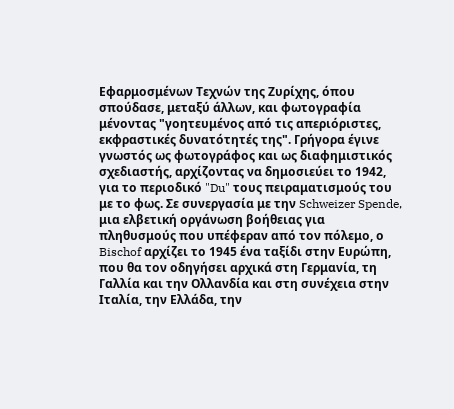Εφαρμοσμένων Τεχνών της Ζυρίχης, όπου σπούδασε, μεταξύ άλλων, και φωτογραφία μένοντας "γοητευμένος από τις απεριόριστες, εκφραστικές δυνατότητές της". Γρήγορα έγινε γνωστός ως φωτογράφος και ως διαφημιστικός σχεδιαστής, αρχίζοντας να δημοσιεύει το 1942, για το περιοδικό "Du" τους πειραματισμούς του με το φως. Σε συνεργασία με την Schweizer Spende, μια ελβετική οργάνωση βοήθειας για πληθυσμούς που υπέφεραν από τον πόλεμο, ο Bischof αρχίζει το 1945 ένα ταξίδι στην Ευρώπη, που θα τον οδηγήσει αρχικά στη Γερμανία, τη Γαλλία και την Ολλανδία και στη συνέχεια στην Ιταλία, την Ελλάδα, την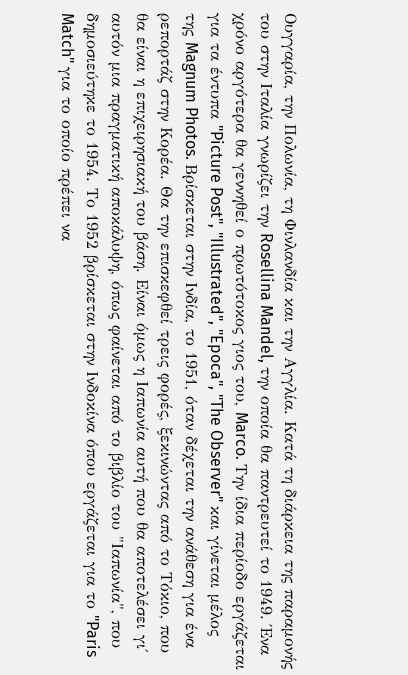Ουγγαρία, την Πολωνία, τη Φινλανδία και την Αγγλία. Κατά τη διάρκεια της παραμονής του στην Ιταλία γνωρίζει την Rosellina Mandel, την οποία θα παντρευτεί το 1949. Ένα χρόνο αργότερα θα γεννηθεί ο πρωτότοκος γιος του, Marco. Την ίδια περίοδο εργάζεται για τα έντυπα "Picture Post", "Illustrated", "Epoca", "The Observer" και γίνεται μέλος της Magnum Photos. Βρίσκεται στην Ινδία, το 1951, όταν δέχεται την ανάθεση για ένα ρεπορτάζ στην Κορέα. Θα την επισκεφθεί τρεις φορές, ξεκινώντας από το Τόκιο, που θα είναι η επιχειρησιακή του βάση. Είναι όμως η Ιαπωνία αυτή που θα αποτελέσει γι΄ αυτόν μια πραγματική αποκάλυψη, όπως φαίνεται από το βιβλίο του "Ιαπωνία", που δημοσιεύτηκε το 1954. Το 1952 βρίσκεται στην Ινδοκίνα όπου εργάζεται για το "Paris Match" για το οποίο πρέπει να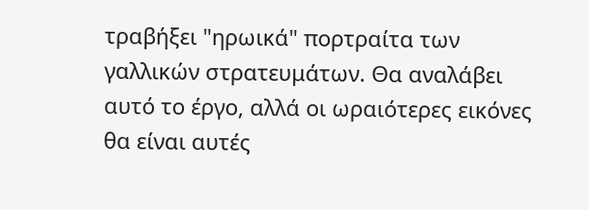τραβήξει "ηρωικά" πορτραίτα των γαλλικών στρατευμάτων. Θα αναλάβει αυτό το έργο, αλλά οι ωραιότερες εικόνες θα είναι αυτές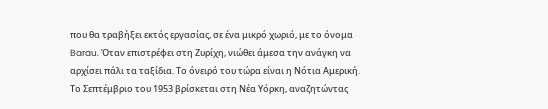που θα τραβήξει εκτός εργασίας, σε ένα μικρό χωριό, με το όνομα Barau. Όταν επιστρέφει στη Ζυρίχη, νιώθει άμεσα την ανάγκη να αρχίσει πάλι τα ταξίδια. Το όνειρό του τώρα είναι η Νότια Αμερική. Το Σεπτέμβριο του 1953 βρίσκεται στη Νέα Υόρκη, αναζητώντας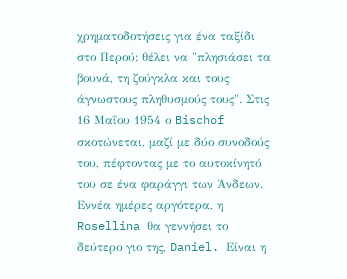χρηματοδοτήσεις για ένα ταξίδι στο Περού: θέλει να "πλησιάσει τα βουνά, τη ζούγκλα και τους άγνωστους πληθυσμούς τους". Στις 16 Μαΐου 1954 ο Bischof σκοτώνεται, μαζί με δύο συνοδούς του, πέφτοντας με το αυτοκίνητό του σε ένα φαράγγι των Άνδεων. Εννέα ημέρες αργότερα, η Rosellina θα γεννήσει το δεύτερο γιο της, Daniel. Είναι η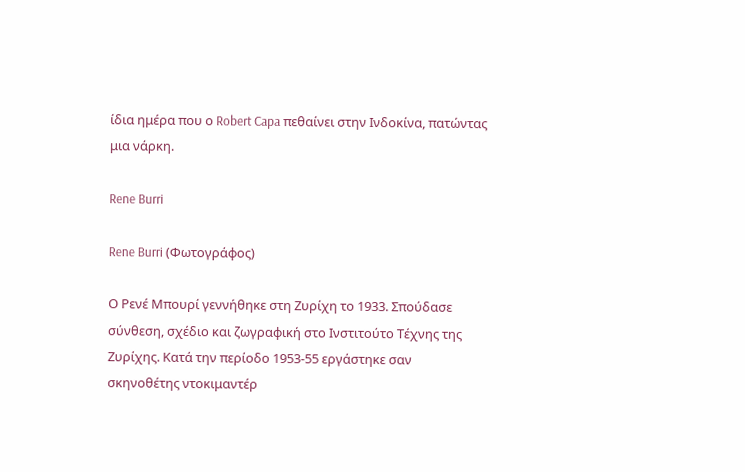ίδια ημέρα που ο Robert Capa πεθαίνει στην Ινδοκίνα, πατώντας μια νάρκη.

Rene Burri

Rene Burri (Φωτογράφος)

Ο Ρενέ Μπουρί γεννήθηκε στη Ζυρίχη το 1933. Σπούδασε σύνθεση, σχέδιο και ζωγραφική στο Ινστιτούτο Τέχνης της Ζυρίχης. Κατά την περίοδο 1953-55 εργάστηκε σαν σκηνοθέτης ντοκιμαντέρ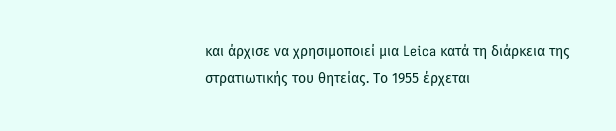και άρχισε να χρησιμοποιεί μια Leica κατά τη διάρκεια της στρατιωτικής του θητείας. Το 1955 έρχεται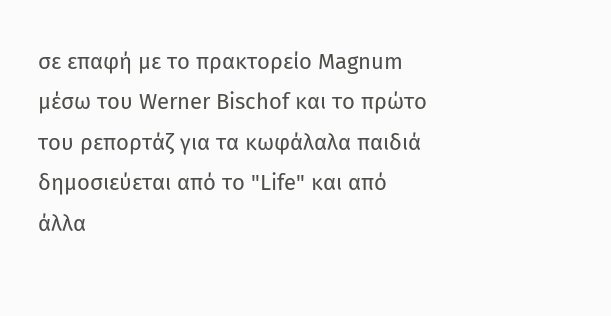σε επαφή με το πρακτορείο Magnum μέσω του Werner Bischof και το πρώτο του ρεπορτάζ για τα κωφάλαλα παιδιά δημοσιεύεται από το "Life" και από άλλα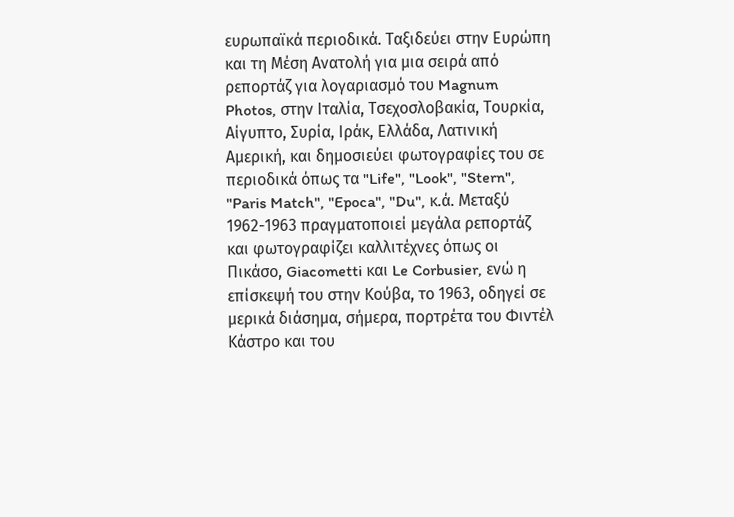ευρωπαϊκά περιοδικά. Ταξιδεύει στην Ευρώπη και τη Μέση Ανατολή για μια σειρά από ρεπορτάζ για λογαριασμό του Magnum Photos, στην Ιταλία, Τσεχοσλοβακία, Τουρκία, Αίγυπτο, Συρία, Ιράκ, Ελλάδα, Λατινική Αμερική, και δημοσιεύει φωτογραφίες του σε περιοδικά όπως τα "Life", "Look", "Stern", "Paris Match", "Epoca", "Du", κ.ά. Μεταξύ 1962-1963 πραγματοποιεί μεγάλα ρεπορτάζ και φωτογραφίζει καλλιτέχνες όπως οι Πικάσο, Giacometti και Le Corbusier, ενώ η επίσκεψή του στην Κούβα, το 1963, οδηγεί σε μερικά διάσημα, σήμερα, πορτρέτα του Φιντέλ Κάστρο και του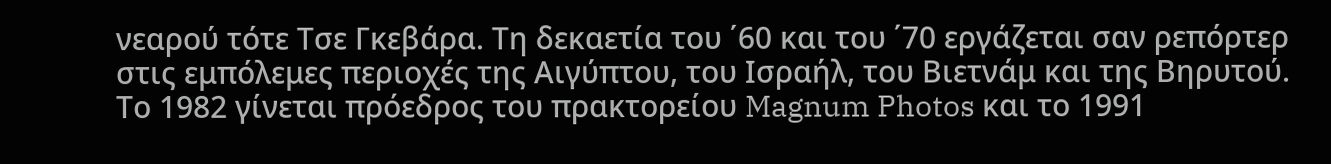νεαρού τότε Τσε Γκεβάρα. Τη δεκαετία του ΄60 και του ΄70 εργάζεται σαν ρεπόρτερ στις εμπόλεμες περιοχές της Αιγύπτου, του Ισραήλ, του Βιετνάμ και της Βηρυτού. Το 1982 γίνεται πρόεδρος του πρακτορείου Magnum Photos και το 1991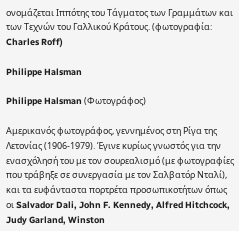ονομάζεται Ιππότης του Τάγματος των Γραμμάτων και των Τεχνών του Γαλλικού Κράτους. (φωτογραφία: Charles Roff)

Philippe Halsman

Philippe Halsman (Φωτογράφος)

Αμερικανός φωτογράφος, γεννημένος στη Ρίγα της Λετονίας (1906-1979). Έγινε κυρίως γνωστός για την ενασχόλησή του με τον σουρεαλισμό (με φωτογραφίες που τράβηξε σε συνεργασία με τον Σαλβατόρ Νταλί), και τα ευφάνταστα πορτρέτα προσωπικοτήτων όπως οι Salvador Dali, John F. Kennedy, Alfred Hitchcock, Judy Garland, Winston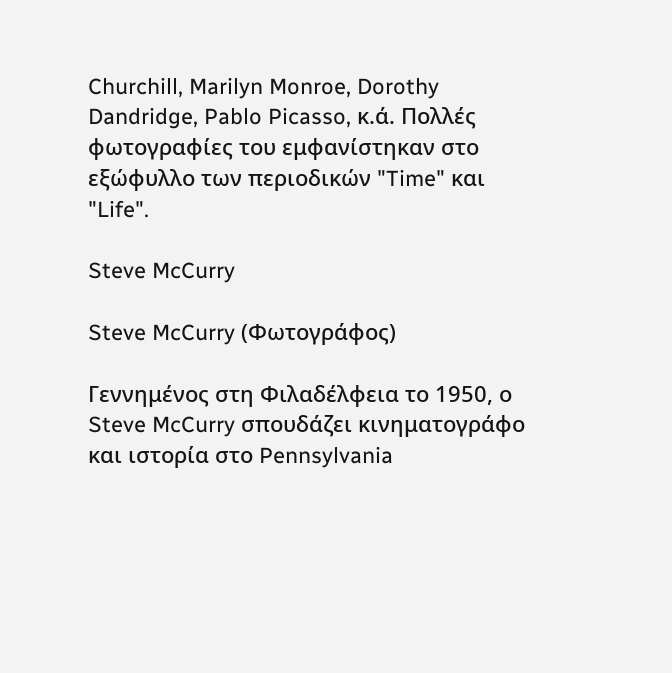Churchill, Marilyn Monroe, Dorothy Dandridge, Pablo Picasso, κ.ά. Πολλές φωτογραφίες του εμφανίστηκαν στο εξώφυλλο των περιοδικών "Time" και "Life".

Steve McCurry

Steve McCurry (Φωτογράφος)

Γεννημένος στη Φιλαδέλφεια το 1950, ο Steve McCurry σπουδάζει κινηματογράφο και ιστορία στο Pennsylvania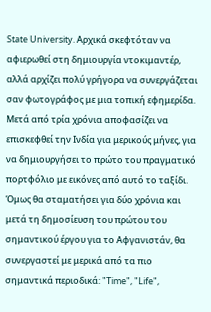State University. Αρχικά σκεφτόταν να αφιερωθεί στη δημιουργία ντοκιμαντέρ, αλλά αρχίζει πολύ γρήγορα να συνεργάζεται σαν φωτογράφος με μια τοπική εφημερίδα. Μετά από τρία χρόνια αποφασίζει να επισκεφθεί την Ινδία για μερικούς μήνες, για να δημιουργήσει το πρώτο του πραγματικό πορτφόλιο με εικόνες από αυτό το ταξίδι. Όμως θα σταματήσει για δύο χρόνια και μετά τη δημοσίευση του πρώτου του σημαντικού έργου για το Αφγανιστάν, θα συνεργαστεί με μερικά από τα πιο σημαντικά περιοδικά: "Time", "Life",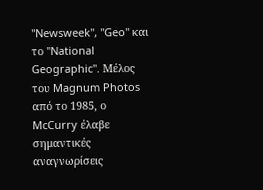"Newsweek", "Geo" και το "National Geographic". Μέλος του Magnum Photos από το 1985, ο McCurry έλαβε σημαντικές αναγνωρίσεις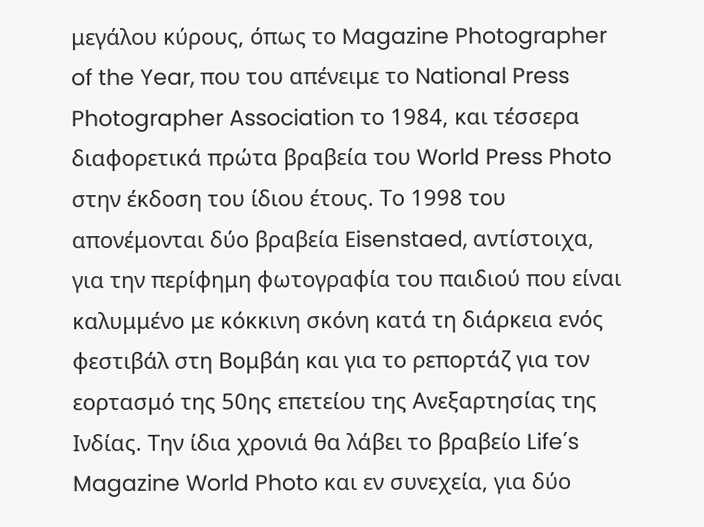μεγάλου κύρους, όπως το Magazine Photographer of the Year, που του απένειμε το National Press Photographer Association το 1984, και τέσσερα διαφορετικά πρώτα βραβεία του World Press Photo στην έκδοση του ίδιου έτους. Το 1998 του απονέμονται δύο βραβεία Eisenstaed, αντίστοιχα, για την περίφημη φωτογραφία του παιδιού που είναι καλυμμένο με κόκκινη σκόνη κατά τη διάρκεια ενός φεστιβάλ στη Βομβάη και για το ρεπορτάζ για τον εορτασμό της 50ης επετείου της Ανεξαρτησίας της Ινδίας. Την ίδια χρονιά θα λάβει το βραβείο Life΄s Magazine World Photo και εν συνεχεία, για δύο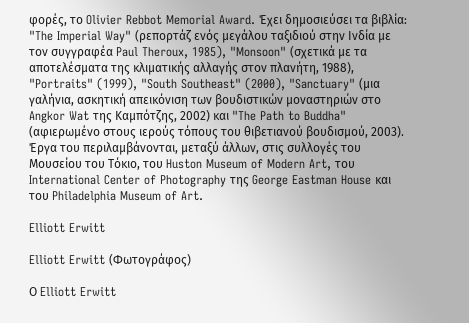φορές, το Olivier Rebbot Memorial Award. Έχει δημοσιεύσει τα βιβλία: "The Imperial Way" (ρεπορτάζ ενός μεγάλου ταξιδιού στην Ινδία με τον συγγραφέα Paul Theroux, 1985), "Monsoon" (σχετικά με τα αποτελέσματα της κλιματικής αλλαγής στον πλανήτη, 1988), "Portraits" (1999), "South Southeast" (2000), "Sanctuary" (μια γαλήνια, ασκητική απεικόνιση των βουδιστικών μοναστηριών στο Angkor Wat της Καμπότζης, 2002) και "The Path to Buddha" (αφιερωμένο στους ιερούς τόπους του θιβετιανού βουδισμού, 2003). Έργα του περιλαμβάνονται, μεταξύ άλλων, στις συλλογές του Μουσείου του Τόκιο, του Huston Museum of Modern Art, του International Center of Photography της George Eastman House και του Philadelphia Museum of Art.

Elliott Erwitt

Elliott Erwitt (Φωτογράφος)

Ο Elliott Erwitt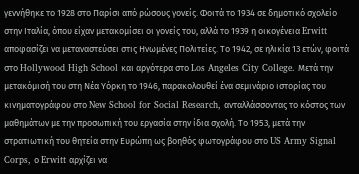γεννήθηκε το 1928 στο Παρίσι από ρώσους γονείς. Φοιτά το 1934 σε δημοτικό σχολείο στην Ιταλία, όπου είχαν μετακομίσει οι γονείς του, αλλά το 1939 η οικογένεια Erwitt αποφασίζει να μεταναστεύσει στις Ηνωμένες Πολιτείες. Το 1942, σε ηλικία 13 ετών, φοιτά στο Hollywood High School και αργότερα στο Los Angeles City College. Μετά την μετακόμισή του στη Νέα Υόρκη το 1946, παρακολουθεί ένα σεμινάριο ιστορίας του κινηματογράφου στο New School for Social Research, ανταλλάσσοντας το κόστος των μαθημάτων με την προσωπική του εργασία στην ίδια σχολή. Το 1953, μετά την στρατιωτική του θητεία στην Ευρώπη ως βοηθός φωτογράφου στο US Army Signal Corps, ο Erwitt αρχίζει να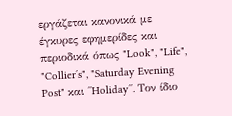εργάζεται κανονικά με έγκυρες εφημερίδες και περιοδικά όπως "Look", "Life", "Collier΄s", "Saturday Evening Post" και ΄΄Holiday΄΄. Τον ίδιο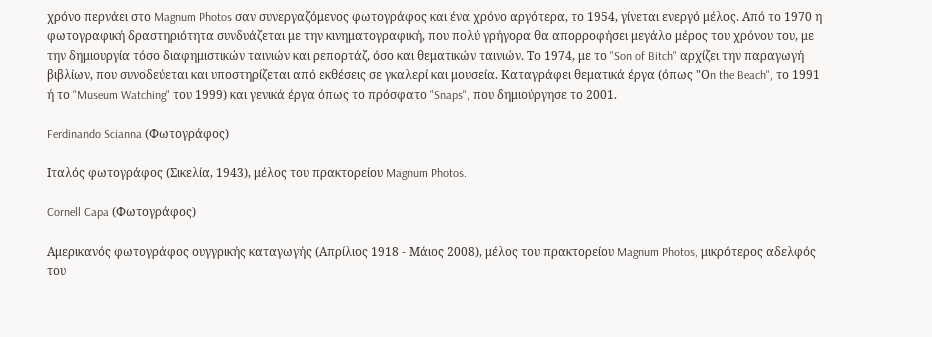χρόνο περνάει στο Magnum Photos σαν συνεργαζόμενος φωτογράφος και ένα χρόνο αργότερα, το 1954, γίνεται ενεργό μέλος. Από το 1970 η φωτογραφική δραστηριότητα συνδυάζεται με την κινηματογραφική, που πολύ γρήγορα θα απορροφήσει μεγάλο μέρος του χρόνου του, με την δημιουργία τόσο διαφημιστικών ταινιών και ρεπορτάζ, όσο και θεματικών ταινιών. Το 1974, με το "Son of Bitch" αρχίζει την παραγωγή βιβλίων, που συνοδεύεται και υποστηρίζεται από εκθέσεις σε γκαλερί και μουσεία. Καταγράφει θεματικά έργα (όπως "Οn the Beach", το 1991 ή το "Museum Watching" του 1999) και γενικά έργα όπως το πρόσφατο "Snaps", που δημιούργησε το 2001.

Ferdinando Scianna (Φωτογράφος)

Ιταλός φωτογράφος (Σικελία, 1943), μέλος του πρακτορείου Magnum Photos.

Cornell Capa (Φωτογράφος)

Αμερικανός φωτογράφος ουγγρικής καταγωγής (Απρίλιος 1918 - Μάιος 2008), μέλος του πρακτορείου Magnum Photos, μικρότερος αδελφός του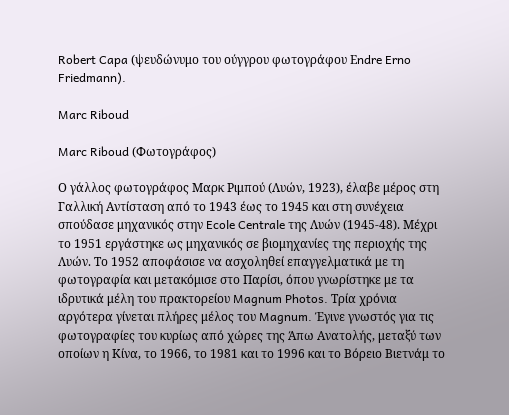Robert Capa (ψευδώνυμο του ούγγρου φωτογράφου Εndre Erno Friedmann).

Marc Riboud

Marc Riboud (Φωτογράφος)

Ο γάλλος φωτογράφος Μαρκ Ριμπού (Λυών, 1923), έλαβε μέρος στη Γαλλική Αντίσταση από το 1943 έως το 1945 και στη συνέχεια σπούδασε μηχανικός στην Ecole Centrale της Λυών (1945-48). Μέχρι το 1951 εργάστηκε ως μηχανικός σε βιομηχανίες της περιοχής της Λυών. Το 1952 αποφάσισε να ασχοληθεί επαγγελματικά με τη φωτογραφία και μετακόμισε στο Παρίσι, όπου γνωρίστηκε με τα ιδρυτικά μέλη του πρακτορείου Magnum Photos. Τρία χρόνια αργότερα γίνεται πλήρες μέλος του Magnum. Έγινε γνωστός για τις φωτογραφίες του κυρίως από χώρες της Άπω Ανατολής, μεταξύ των οποίων η Κίνα, το 1966, το 1981 και το 1996 και το Βόρειο Βιετνάμ το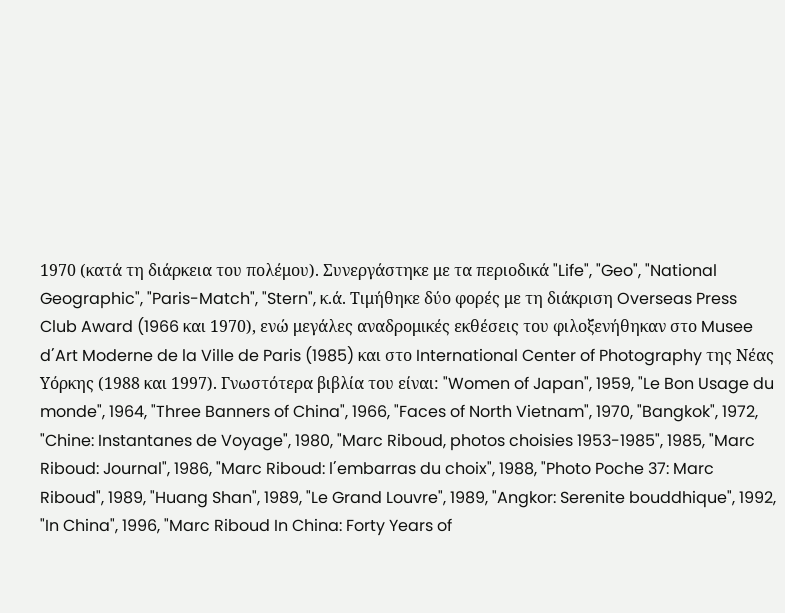1970 (κατά τη διάρκεια του πολέμου). Συνεργάστηκε με τα περιοδικά "Life", "Geo", "National Geographic", "Paris-Match", "Stern", κ.ά. Τιμήθηκε δύο φορές με τη διάκριση Overseas Press Club Award (1966 και 1970), ενώ μεγάλες αναδρομικές εκθέσεις του φιλοξενήθηκαν στο Musee d΄Art Moderne de la Ville de Paris (1985) και στο International Center of Photography της Νέας Υόρκης (1988 και 1997). Γνωστότερα βιβλία του είναι: "Women of Japan", 1959, "Le Bon Usage du monde", 1964, "Three Banners of China", 1966, "Faces of North Vietnam", 1970, "Bangkok", 1972, "Chine: Instantanes de Voyage", 1980, "Marc Riboud, photos choisies 1953-1985", 1985, "Marc Riboud: Journal", 1986, "Marc Riboud: l΄embarras du choix", 1988, "Photo Poche 37: Marc Riboud", 1989, "Huang Shan", 1989, "Le Grand Louvre", 1989, "Angkor: Serenite bouddhique", 1992, "In China", 1996, "Marc Riboud In China: Forty Years of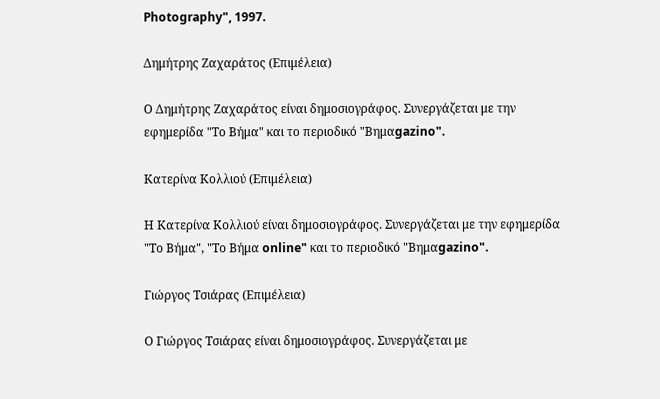Photography", 1997.

Δημήτρης Ζαχαράτος (Επιμέλεια)

Ο Δημήτρης Ζαχαράτος είναι δημοσιογράφος. Συνεργάζεται με την εφημερίδα "Το Βήμα" και το περιοδικό "Βημαgazino".

Κατερίνα Κολλιού (Επιμέλεια)

Η Κατερίνα Κολλιού είναι δημοσιογράφος. Συνεργάζεται με την εφημερίδα "Το Βήμα", "Το Βήμα online" και το περιοδικό "Βημαgazino".

Γιώργος Τσιάρας (Επιμέλεια)

Ο Γιώργος Τσιάρας είναι δημοσιογράφος. Συνεργάζεται με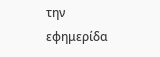την εφημερίδα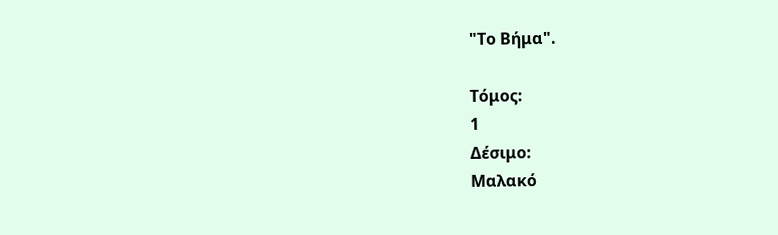"Το Βήμα".

Τόμος:
1
Δέσιμο:
Μαλακό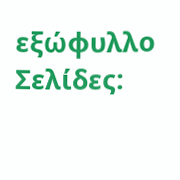εξώφυλλο
Σελίδες: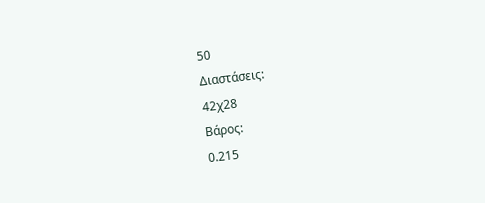50
Διαστάσεις:
42χ28
Βάρος:
0.215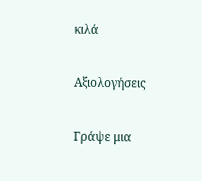κιλά

Αξιολογήσεις

Γράψε μια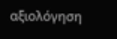αξιολόγηση